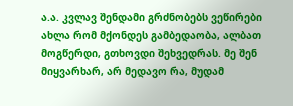ა.ა. კვლავ შენდამი გრძნობებს ვეწირები
ახლა რომ მქონდეს გამბედაობა, ალბათ მოგწერდი, გთხოვდი შეხვედრას. მე შენ მიყვარხარ, არ მედავო რა, მუდამ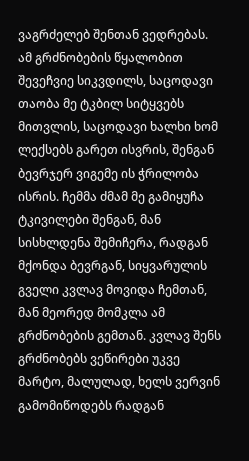ვაგრძელებ შენთან ვედრებას. ამ გრძნობების წყალობით შევეჩვიე სიკვდილს, საცოდავი თაობა მე ტკბილ სიტყვებს მითვლის, საცოდავი ხალხი ხომ ლექსებს გარეთ ისვრის, შენგან ბევრჯერ ვიგემე ის ჭრილობა ისრის. ჩემმა ძმამ მე გამიყუჩა ტკივილები შენგან, მან სისხლდენა შემიჩერა, რადგან მქონდა ბევრგან, სიყვარულის გველი კვლავ მოვიდა ჩემთან, მან მეორედ მომკლა ამ გრძნობების გემთან. კვლავ შენს გრძნობებს ვეწირები უკვე მარტო, მალულად, ხელს ვერვინ გამომიწოდებს რადგან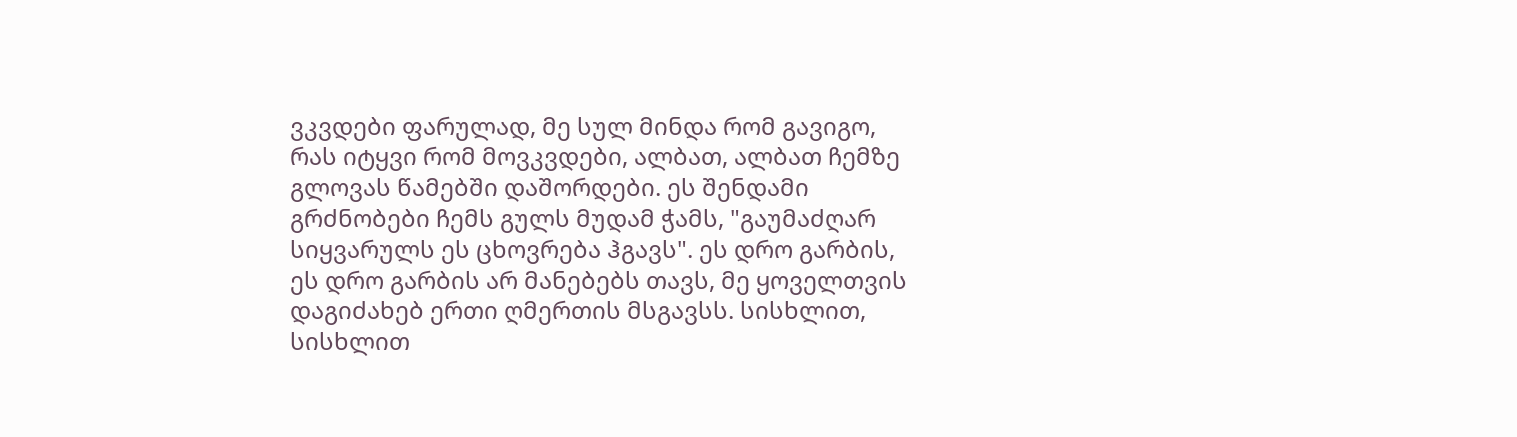ვკვდები ფარულად, მე სულ მინდა რომ გავიგო, რას იტყვი რომ მოვკვდები, ალბათ, ალბათ ჩემზე გლოვას წამებში დაშორდები. ეს შენდამი გრძნობები ჩემს გულს მუდამ ჭამს, "გაუმაძღარ სიყვარულს ეს ცხოვრება ჰგავს". ეს დრო გარბის, ეს დრო გარბის არ მანებებს თავს, მე ყოველთვის დაგიძახებ ერთი ღმერთის მსგავსს. სისხლით, სისხლით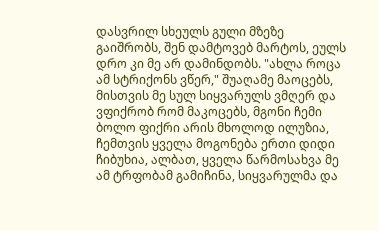დასვრილ სხეულს გული მზეზე გაიშრობს, შენ დამტოვებ მარტოს, ეულს დრო კი მე არ დამინდობს. "ახლა როცა ამ სტრიქონს ვწერ," შუაღამე მაოცებს, მისთვის მე სულ სიყვარულს ვმღერ და ვფიქრობ რომ მაკოცებს, მგონი ჩემი ბოლო ფიქრი არის მხოლოდ ილუზია, ჩემთვის ყველა მოგონება ერთი დიდი ჩიბუხია, ალბათ, ყველა წარმოსახვა მე ამ ტრფობამ გამიჩინა, სიყვარულმა და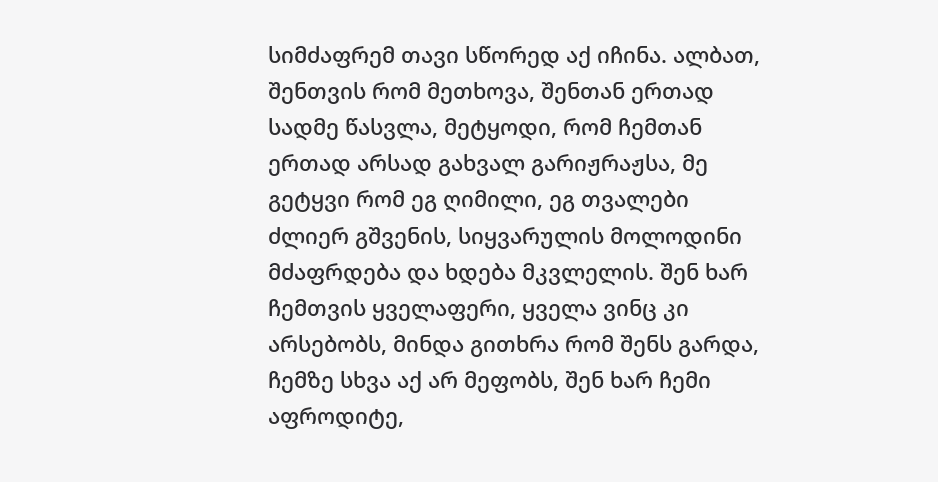სიმძაფრემ თავი სწორედ აქ იჩინა. ალბათ, შენთვის რომ მეთხოვა, შენთან ერთად სადმე წასვლა, მეტყოდი, რომ ჩემთან ერთად არსად გახვალ გარიჟრაჟსა, მე გეტყვი რომ ეგ ღიმილი, ეგ თვალები ძლიერ გშვენის, სიყვარულის მოლოდინი მძაფრდება და ხდება მკვლელის. შენ ხარ ჩემთვის ყველაფერი, ყველა ვინც კი არსებობს, მინდა გითხრა რომ შენს გარდა, ჩემზე სხვა აქ არ მეფობს, შენ ხარ ჩემი აფროდიტე,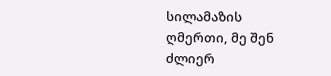სილამაზის ღმერთი, მე შენ ძლიერ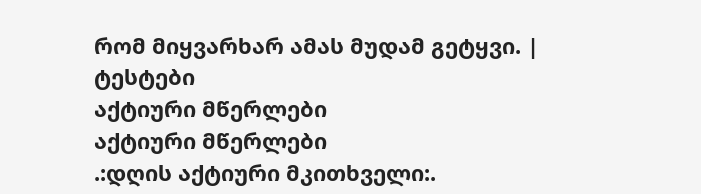რომ მიყვარხარ ამას მუდამ გეტყვი. |
ტესტები
აქტიური მწერლები
აქტიური მწერლები
.:დღის აქტიური მკითხველი:.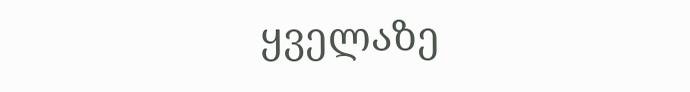ყველაზე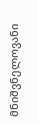მნიშვნელოვანი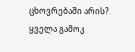ცხოვრებაში არის?
ყველა გამოკ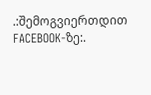.:შემოგვიერთდით FACEBOOK-ზე:.